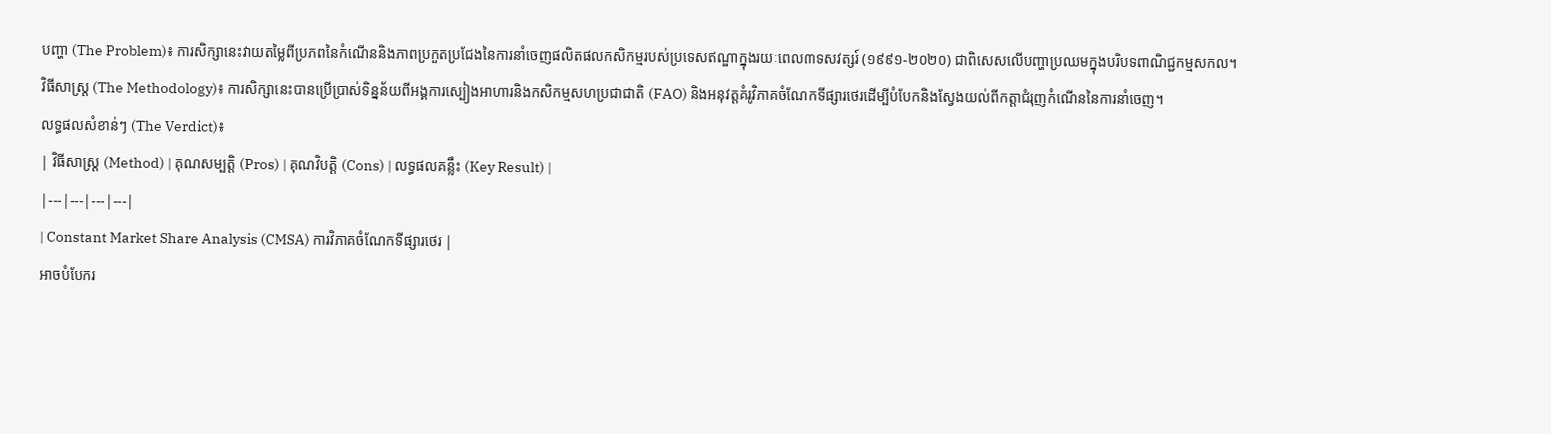បញ្ហា (The Problem)៖ ការសិក្សានេះវាយតម្លៃពីប្រភពនៃកំណើននិងភាពប្រកួតប្រជែងនៃការនាំចេញផលិតផលកសិកម្មរបស់ប្រទេសឥណ្ឌាក្នុងរយៈពេល៣ទសវត្សរ៍ (១៩៩១-២០២០) ជាពិសេសលើបញ្ហាប្រឈមក្នុងបរិបទពាណិជ្ជកម្មសកល។
វិធីសាស្ត្រ (The Methodology)៖ ការសិក្សានេះបានប្រើប្រាស់ទិន្នន័យពីអង្គការស្បៀងអាហារនិងកសិកម្មសហប្រជាជាតិ (FAO) និងអនុវត្តគំរូវិភាគចំណែកទីផ្សារថេរដើម្បីបំបែកនិងស្វែងយល់ពីកត្តាជំរុញកំណើននៃការនាំចេញ។
លទ្ធផលសំខាន់ៗ (The Verdict)៖
| វិធីសាស្ត្រ (Method) | គុណសម្បត្តិ (Pros) | គុណវិបត្តិ (Cons) | លទ្ធផលគន្លឹះ (Key Result) |
|---|---|---|---|
| Constant Market Share Analysis (CMSA) ការវិភាគចំណែកទីផ្សារថេរ |
អាចបំបែករ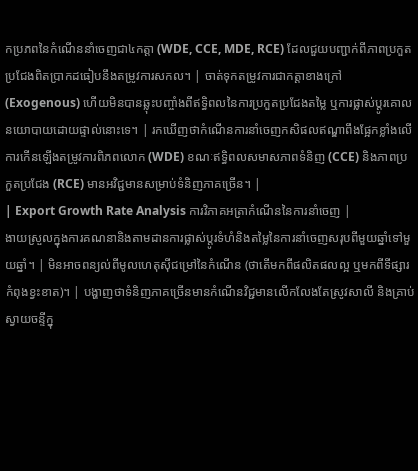កប្រភពនៃកំណើននាំចេញជា៤កត្តា (WDE, CCE, MDE, RCE) ដែលជួយបញ្ជាក់ពីភាពប្រកួតប្រជែងពិតប្រាកដធៀបនឹងតម្រូវការសកល។ | ចាត់ទុកតម្រូវការជាកត្តាខាងក្រៅ (Exogenous) ហើយមិនបានឆ្លុះបញ្ចាំងពីឥទ្ធិពលនៃការប្រកួតប្រជែងតម្លៃ ឬការផ្លាស់ប្តូរគោលនយោបាយដោយផ្ទាល់នោះទេ។ | រកឃើញថាកំណើនការនាំចេញកសិផលឥណ្ឌាពឹងផ្អែកខ្លាំងលើការកើនឡើងតម្រូវការពិភពលោក (WDE) ខណៈឥទ្ធិពលសមាសភាពទំនិញ (CCE) និងភាពប្រកួតប្រជែង (RCE) មានអវិជ្ជមានសម្រាប់ទំនិញភាគច្រើន។ |
| Export Growth Rate Analysis ការវិភាគអត្រាកំណើននៃការនាំចេញ |
ងាយស្រួលក្នុងការគណនានិងតាមដានការផ្លាស់ប្តូរទំហំនិងតម្លៃនៃការនាំចេញសរុបពីមួយឆ្នាំទៅមួយឆ្នាំ។ | មិនអាចពន្យល់ពីមូលហេតុស៊ីជម្រៅនៃកំណើន (ថាតើមកពីផលិតផលល្អ ឬមកពីទីផ្សារកំពុងខ្វះខាត)។ | បង្ហាញថាទំនិញភាគច្រើនមានកំណើនវិជ្ជមានលើកលែងតែស្រូវសាលី និងគ្រាប់ស្វាយចន្ទីក្នុ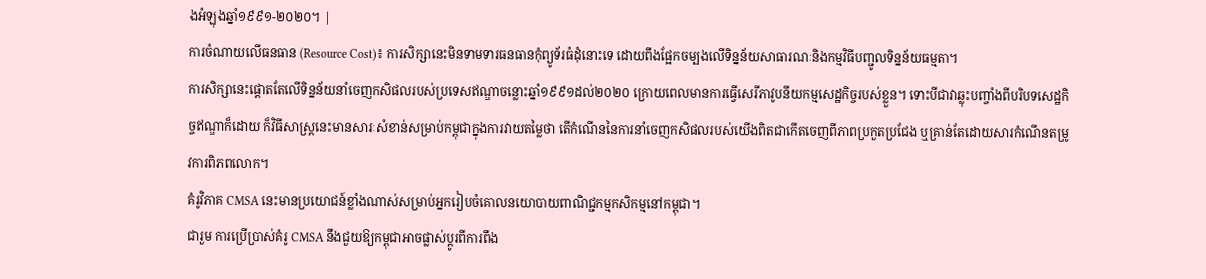ងអំឡុងឆ្នាំ១៩៩១-២០២០។ |
ការចំណាយលើធនធាន (Resource Cost)៖ ការសិក្សានេះមិនទាមទារធនធានកុំព្យូទ័រធំដុំនោះទេ ដោយពឹងផ្អែកចម្បងលើទិន្នន័យសាធារណៈនិងកម្មវិធីបញ្ជូលទិន្នន័យធម្មតា។
ការសិក្សានេះផ្តោតតែលើទិន្នន័យនាំចេញកសិផលរបស់ប្រទេសឥណ្ឌាចន្លោះឆ្នាំ១៩៩១ដល់២០២០ ក្រោយពេលមានការធ្វើសេរីភាវូបនីយកម្មសេដ្ឋកិច្ចរបស់ខ្លួន។ ទោះបីជាវាឆ្លុះបញ្ចាំងពីបរិបទសេដ្ឋកិច្ចឥណ្ឌាក៏ដោយ ក៏វិធីសាស្ត្រនេះមានសារៈសំខាន់សម្រាប់កម្ពុជាក្នុងការវាយតម្លៃថា តើកំណើននៃការនាំចេញកសិផលរបស់យើងពិតជាកើតចេញពីភាពប្រកួតប្រជែង ឬគ្រាន់តែដោយសារកំណើនតម្រូវការពិភពលោក។
គំរូវិភាគ CMSA នេះមានប្រយោជន៍ខ្លាំងណាស់សម្រាប់អ្នករៀបចំគោលនយោបាយពាណិជ្ជកម្មកសិកម្មនៅកម្ពុជា។
ជារួម ការប្រើប្រាស់គំរូ CMSA នឹងជួយឱ្យកម្ពុជាអាចផ្លាស់ប្តូរពីការពឹង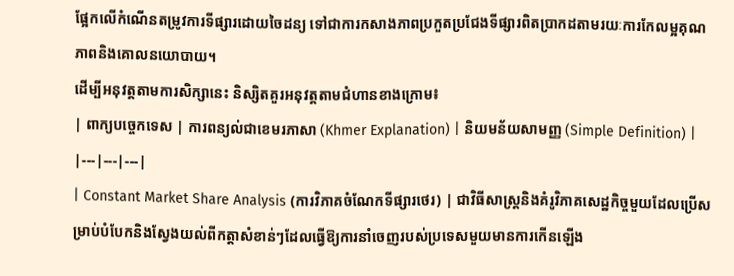ផ្អែកលើកំណើនតម្រូវការទីផ្សារដោយចៃដន្យ ទៅជាការកសាងភាពប្រកួតប្រជែងទីផ្សារពិតប្រាកដតាមរយៈការកែលម្អគុណភាពនិងគោលនយោបាយ។
ដើម្បីអនុវត្តតាមការសិក្សានេះ និស្សិតគួរអនុវត្តតាមជំហានខាងក្រោម៖
| ពាក្យបច្ចេកទេស | ការពន្យល់ជាខេមរភាសា (Khmer Explanation) | និយមន័យសាមញ្ញ (Simple Definition) |
|---|---|---|
| Constant Market Share Analysis (ការវិភាគចំណែកទីផ្សារថេរ) | ជាវិធីសាស្ត្រនិងគំរូវិភាគសេដ្ឋកិច្ចមួយដែលប្រើសម្រាប់បំបែកនិងស្វែងយល់ពីកត្តាសំខាន់ៗដែលធ្វើឱ្យការនាំចេញរបស់ប្រទេសមួយមានការកើនឡើង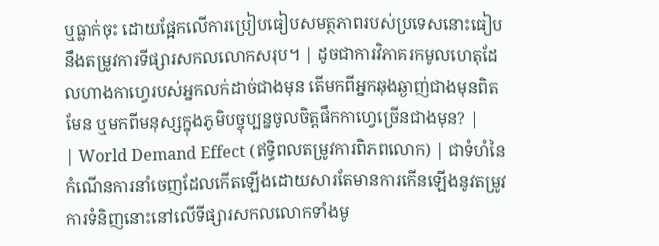ឬធ្លាក់ចុះ ដោយផ្អែកលើការប្រៀបធៀបសមត្ថភាពរបស់ប្រទេសនោះធៀបនឹងតម្រូវការទីផ្សារសកលលោកសរុប។ | ដូចជាការវិភាគរកមូលហេតុដែលហាងកាហ្វេរបស់អ្នកលក់ដាច់ជាងមុន តើមកពីអ្នកឆុងឆ្ងាញ់ជាងមុនពិតមែន ឬមកពីមនុស្សក្នុងភូមិបច្ចុប្បន្នចូលចិត្តផឹកកាហ្វេច្រើនជាងមុន? |
| World Demand Effect (ឥទ្ធិពលតម្រូវការពិភពលោក) | ជាទំហំនៃកំណើនការនាំចេញដែលកើតឡើងដោយសារតែមានការកើនឡើងនូវតម្រូវការទំនិញនោះនៅលើទីផ្សារសកលលោកទាំងមូ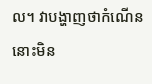ល។ វាបង្ហាញថាកំណើននោះមិន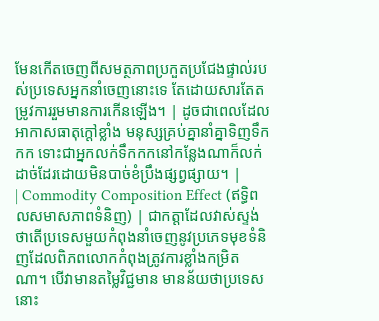មែនកើតចេញពីសមត្ថភាពប្រកួតប្រជែងផ្ទាល់របស់ប្រទេសអ្នកនាំចេញនោះទេ តែដោយសារតែតម្រូវការរួមមានការកើនឡើង។ | ដូចជាពេលដែលអាកាសធាតុក្តៅខ្លាំង មនុស្សគ្រប់គ្នានាំគ្នាទិញទឹកកក ទោះជាអ្នកលក់ទឹកកកនៅកន្លែងណាក៏លក់ដាច់ដែរដោយមិនបាច់ខំប្រឹងផ្សព្វផ្សាយ។ |
| Commodity Composition Effect (ឥទ្ធិពលសមាសភាពទំនិញ) | ជាកត្តាដែលវាស់ស្ទង់ថាតើប្រទេសមួយកំពុងនាំចេញនូវប្រភេទមុខទំនិញដែលពិភពលោកកំពុងត្រូវការខ្លាំងកម្រិតណា។ បើវាមានតម្លៃវិជ្ជមាន មានន័យថាប្រទេសនោះ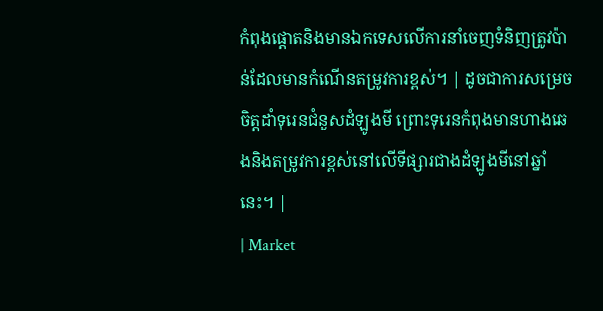កំពុងផ្តោតនិងមានឯកទេសលើការនាំចេញទំនិញត្រូវប៉ាន់ដែលមានកំណើនតម្រូវការខ្ពស់។ | ដូចជាការសម្រេចចិត្តដាំទុរេនជំនួសដំឡូងមី ព្រោះទុរេនកំពុងមានហាងឆេងនិងតម្រូវការខ្ពស់នៅលើទីផ្សារជាងដំឡូងមីនៅឆ្នាំនេះ។ |
| Market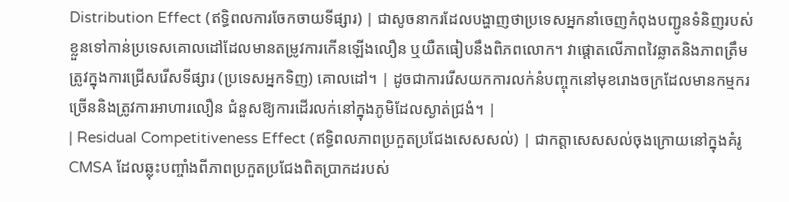Distribution Effect (ឥទ្ធិពលការចែកចាយទីផ្សារ) | ជាសូចនាករដែលបង្ហាញថាប្រទេសអ្នកនាំចេញកំពុងបញ្ជូនទំនិញរបស់ខ្លួនទៅកាន់ប្រទេសគោលដៅដែលមានតម្រូវការកើនឡើងលឿន ឬយឺតធៀបនឹងពិភពលោក។ វាផ្តោតលើភាពវៃឆ្លាតនិងភាពត្រឹមត្រូវក្នុងការជ្រើសរើសទីផ្សារ (ប្រទេសអ្នកទិញ) គោលដៅ។ | ដូចជាការរើសយកការលក់នំបញ្ចុកនៅមុខរោងចក្រដែលមានកម្មករច្រើននិងត្រូវការអាហារលឿន ជំនួសឱ្យការដើរលក់នៅក្នុងភូមិដែលស្ងាត់ជ្រងំ។ |
| Residual Competitiveness Effect (ឥទ្ធិពលភាពប្រកួតប្រជែងសេសសល់) | ជាកត្តាសេសសល់ចុងក្រោយនៅក្នុងគំរូ CMSA ដែលឆ្លុះបញ្ចាំងពីភាពប្រកួតប្រជែងពិតប្រាកដរបស់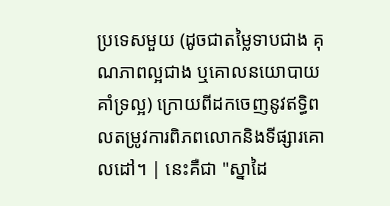ប្រទេសមួយ (ដូចជាតម្លៃទាបជាង គុណភាពល្អជាង ឬគោលនយោបាយគាំទ្រល្អ) ក្រោយពីដកចេញនូវឥទ្ធិពលតម្រូវការពិភពលោកនិងទីផ្សារគោលដៅ។ | នេះគឺជា "ស្នាដៃ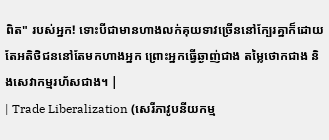ពិត" របស់អ្នក! ទោះបីជាមានហាងលក់គុយទាវច្រើននៅក្បែរគ្នាក៏ដោយ តែអតិថិជននៅតែមកហាងអ្នក ព្រោះអ្នកធ្វើឆ្ងាញ់ជាង តម្លៃថោកជាង និងសេវាកម្មរហ័សជាង។ |
| Trade Liberalization (សេរីភាវូបនីយកម្ម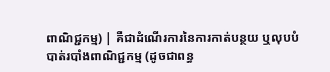ពាណិជ្ជកម្ម) | គឺជាដំណើរការនៃការកាត់បន្ថយ ឬលុបបំបាត់របាំងពាណិជ្ជកម្ម (ដូចជាពន្ធ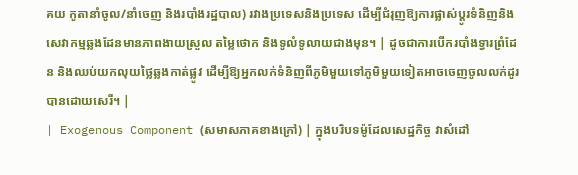គយ កូតានាំចូល/នាំចេញ និងរបាំងរដ្ឋបាល) រវាងប្រទេសនិងប្រទេស ដើម្បីជំរុញឱ្យការផ្លាស់ប្តូរទំនិញនិងសេវាកម្មឆ្លងដែនមានភាពងាយស្រួល តម្លៃថោក និងទូលំទូលាយជាងមុន។ | ដូចជាការបើករបាំងទ្វារព្រំដែន និងឈប់យកលុយថ្លៃឆ្លងកាត់ផ្លូវ ដើម្បីឱ្យអ្នកលក់ទំនិញពីភូមិមួយទៅភូមិមួយទៀតអាចចេញចូលលក់ដូរបានដោយសេរី។ |
| Exogenous Component (សមាសភាគខាងក្រៅ) | ក្នុងបរិបទម៉ូដែលសេដ្ឋកិច្ច វាសំដៅ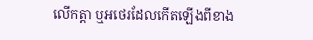លើកត្តា ឬអថេរដែលកើតឡើងពីខាង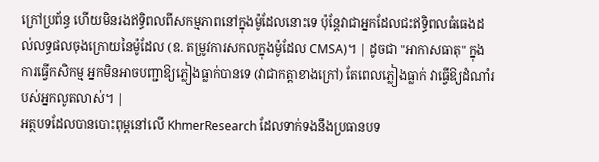ក្រៅប្រព័ន្ធ ហើយមិនរងឥទ្ធិពលពីសកម្មភាពនៅក្នុងម៉ូដែលនោះទេ ប៉ុន្តែវាជាអ្នកដែលជះឥទ្ធិពលធំធេងដល់លទ្ធផលចុងក្រោយនៃម៉ូដែល (ឧ. តម្រូវការសកលក្នុងម៉ូដែល CMSA)។ | ដូចជា "អាកាសធាតុ" ក្នុងការធ្វើកសិកម្ម អ្នកមិនអាចបញ្ជាឱ្យភ្លៀងធ្លាក់បានទេ (វាជាកត្តាខាងក្រៅ) តែពេលភ្លៀងធ្លាក់ វាធ្វើឱ្យដំណាំរបស់អ្នកលូតលាស់។ |
អត្ថបទដែលបានបោះពុម្ពនៅលើ KhmerResearch ដែលទាក់ទងនឹងប្រធានបទ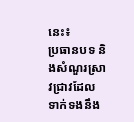នេះ៖
ប្រធានបទ និងសំណួរស្រាវជ្រាវដែលទាក់ទងនឹង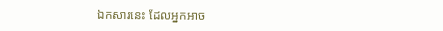ឯកសារនេះ ដែលអ្នកអាច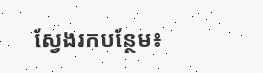ស្វែងរកបន្ថែម៖